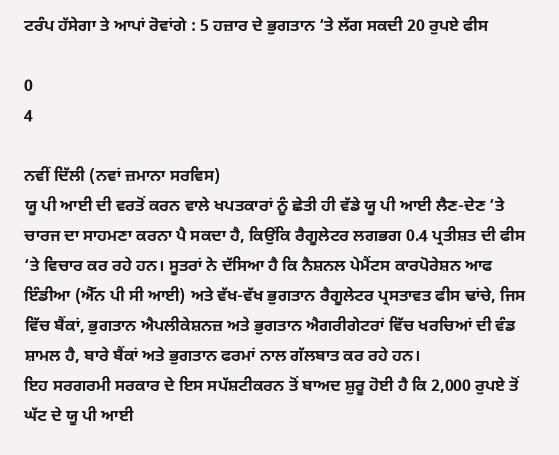ਟਰੰਪ ਹੱਸੇਗਾ ਤੇ ਆਪਾਂ ਰੋਵਾਂਗੇ : 5 ਹਜ਼ਾਰ ਦੇ ਭੁਗਤਾਨ ‘ਤੇ ਲੱਗ ਸਕਦੀ 20 ਰੁਪਏ ਫੀਸ

0
4

ਨਵੀਂ ਦਿੱਲੀ (ਨਵਾਂ ਜ਼ਮਾਨਾ ਸਰਵਿਸ)
ਯੂ ਪੀ ਆਈ ਦੀ ਵਰਤੋਂ ਕਰਨ ਵਾਲੇ ਖਪਤਕਾਰਾਂ ਨੂੰ ਛੇਤੀ ਹੀ ਵੱਡੇ ਯੂ ਪੀ ਆਈ ਲੈਣ-ਦੇਣ ‘ਤੇ ਚਾਰਜ ਦਾ ਸਾਹਮਣਾ ਕਰਨਾ ਪੈ ਸਕਦਾ ਹੈ, ਕਿਉਂਕਿ ਰੈਗੂਲੇਟਰ ਲਗਭਗ 0.4 ਪ੍ਰਤੀਸ਼ਤ ਦੀ ਫੀਸ ‘ਤੇ ਵਿਚਾਰ ਕਰ ਰਹੇ ਹਨ। ਸੂਤਰਾਂ ਨੇ ਦੱਸਿਆ ਹੈ ਕਿ ਨੈਸ਼ਨਲ ਪੇਮੈਂਟਸ ਕਾਰਪੋਰੇਸ਼ਨ ਆਫ ਇੰਡੀਆ (ਐੱਨ ਪੀ ਸੀ ਆਈ) ਅਤੇ ਵੱਖ-ਵੱਖ ਭੁਗਤਾਨ ਰੈਗੂਲੇਟਰ ਪ੍ਰਸਤਾਵਤ ਫੀਸ ਢਾਂਚੇ, ਜਿਸ ਵਿੱਚ ਬੈਂਕਾਂ, ਭੁਗਤਾਨ ਐਪਲੀਕੇਸ਼ਨਜ਼ ਅਤੇ ਭੁਗਤਾਨ ਐਗਰੀਗੇਟਰਾਂ ਵਿੱਚ ਖਰਚਿਆਂ ਦੀ ਵੰਡ ਸ਼ਾਮਲ ਹੈ, ਬਾਰੇ ਬੈਂਕਾਂ ਅਤੇ ਭੁਗਤਾਨ ਫਰਮਾਂ ਨਾਲ ਗੱਲਬਾਤ ਕਰ ਰਹੇ ਹਨ।
ਇਹ ਸਰਗਰਮੀ ਸਰਕਾਰ ਦੇ ਇਸ ਸਪੱਸ਼ਟੀਕਰਨ ਤੋਂ ਬਾਅਦ ਸ਼ੁਰੂ ਹੋਈ ਹੈ ਕਿ 2,000 ਰੁਪਏ ਤੋਂ ਘੱਟ ਦੇ ਯੂ ਪੀ ਆਈ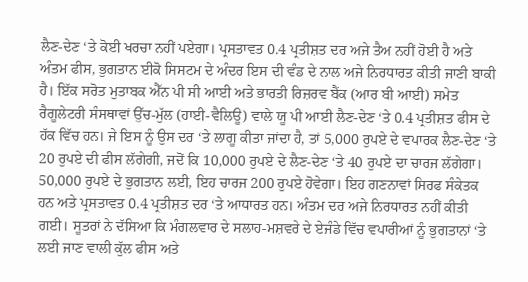ਲੈਣ-ਦੇਣ ‘ਤੇ ਕੋਈ ਖਰਚਾ ਨਹੀਂ ਪਏਗਾ। ਪ੍ਰਸਤਾਵਤ 0.4 ਪ੍ਰਤੀਸ਼ਤ ਦਰ ਅਜੇ ਤੈਅ ਨਹੀਂ ਹੋਈ ਹੈ ਅਤੇ ਅੰਤਮ ਫੀਸ, ਭੁਗਤਾਨ ਈਕੋ ਸਿਸਟਮ ਦੇ ਅੰਦਰ ਇਸ ਦੀ ਵੰਡ ਦੇ ਨਾਲ ਅਜੇ ਨਿਰਧਾਰਤ ਕੀਤੀ ਜਾਣੀ ਬਾਕੀ ਹੈ। ਇੱਕ ਸਰੋਤ ਮੁਤਾਬਕ ਐੱਨ ਪੀ ਸੀ ਆਈ ਅਤੇ ਭਾਰਤੀ ਰਿਜ਼ਰਵ ਬੈਂਕ (ਆਰ ਬੀ ਆਈ) ਸਮੇਤ ਰੈਗੂਲੇਟਰੀ ਸੰਸਥਾਵਾਂ ਉੱਚ-ਮੁੱਲ (ਹਾਈ-ਵੈਲਿਊ) ਵਾਲੇ ਯੂ ਪੀ ਆਈ ਲੈਣ-ਦੇਣ ‘ਤੇ 0.4 ਪ੍ਰਤੀਸ਼ਤ ਫੀਸ ਦੇ ਹੱਕ ਵਿੱਚ ਹਨ। ਜੇ ਇਸ ਨੂੰ ਉਸ ਦਰ ‘ਤੇ ਲਾਗੂ ਕੀਤਾ ਜਾਂਦਾ ਹੈ, ਤਾਂ 5,000 ਰੁਪਏ ਦੇ ਵਪਾਰਕ ਲੈਣ-ਦੇਣ ‘ਤੇ 20 ਰੁਪਏ ਦੀ ਫੀਸ ਲੱਗੇਗੀ, ਜਦੋਂ ਕਿ 10,000 ਰੁਪਏ ਦੇ ਲੈਣ-ਦੇਣ ‘ਤੇ 40 ਰੁਪਏ ਦਾ ਚਾਰਜ ਲੱਗੇਗਾ। 50,000 ਰੁਪਏ ਦੇ ਭੁਗਤਾਨ ਲਈ, ਇਹ ਚਾਰਜ 200 ਰੁਪਏ ਹੋਵੇਗਾ। ਇਹ ਗਣਨਾਵਾਂ ਸਿਰਫ ਸੰਕੇਤਕ ਹਨ ਅਤੇ ਪ੍ਰਸਤਾਵਤ 0.4 ਪ੍ਰਤੀਸ਼ਤ ਦਰ ‘ਤੇ ਆਧਾਰਤ ਹਨ। ਅੰਤਮ ਦਰ ਅਜੇ ਨਿਰਧਾਰਤ ਨਹੀਂ ਕੀਤੀ ਗਈ। ਸੂਤਰਾਂ ਨੇ ਦੱਸਿਆ ਕਿ ਮੰਗਲਵਾਰ ਦੇ ਸਲਾਹ-ਮਸ਼ਵਰੇ ਦੇ ਏਜੰਡੇ ਵਿੱਚ ਵਪਾਰੀਆਂ ਨੂੰ ਭੁਗਤਾਨਾਂ ‘ਤੇ ਲਈ ਜਾਣ ਵਾਲੀ ਕੁੱਲ ਫੀਸ ਅਤੇ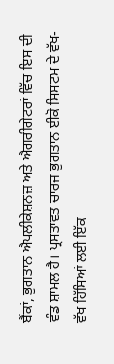ਬੈਂਕਾਂ, ਭੁਗਤਾਨ ਐਪਲੀਕੇਸ਼ਨਜ਼ ਅਤੇ ਐਗਰੀਗੇਟਰਾਂ ਵਿੱਚ ਇਸ ਦੀ ਵੰਡ ਸ਼ਾਮਲ ਹੈ। ਪ੍ਰਸਤਾਵਤ ਚਾਰਜ ਭੁਗਤਾਨ ਈਕੋ ਸਿਸਟਮ ਦੇ ਵੱਖ-ਵੱਖ ਹਿੱਸਿਆਂ ਲਈ ਇੱਕ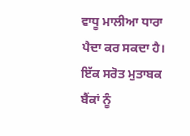ਵਾਧੂ ਮਾਲੀਆ ਧਾਰਾ ਪੈਦਾ ਕਰ ਸਕਦਾ ਹੈ। ਇੱਕ ਸਰੋਤ ਮੁਤਾਬਕ ਬੈਂਕਾਂ ਨੂੰ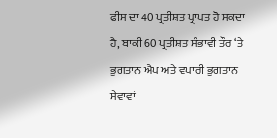ਫੀਸ ਦਾ 40 ਪ੍ਰਤੀਸ਼ਤ ਪ੍ਰਾਪਤ ਹੋ ਸਕਦਾ ਹੈ, ਬਾਕੀ 60 ਪ੍ਰਤੀਸ਼ਤ ਸੰਭਾਵੀ ਤੌਰ ‘ਤੇ ਭੁਗਤਾਨ ਐਪ ਅਤੇ ਵਪਾਰੀ ਭੁਗਤਾਨ ਸੇਵਾਵਾਂ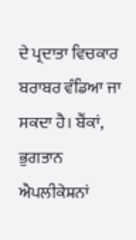ਦੇ ਪ੍ਰਦਾਤਾ ਵਿਚਕਾਰ ਬਰਾਬਰ ਵੰਡਿਆ ਜਾ ਸਕਦਾ ਹੈ। ਬੈਂਕਾਂ, ਭੁਗਤਾਨ ਐਪਲੀਕੇਸ਼ਨਾਂ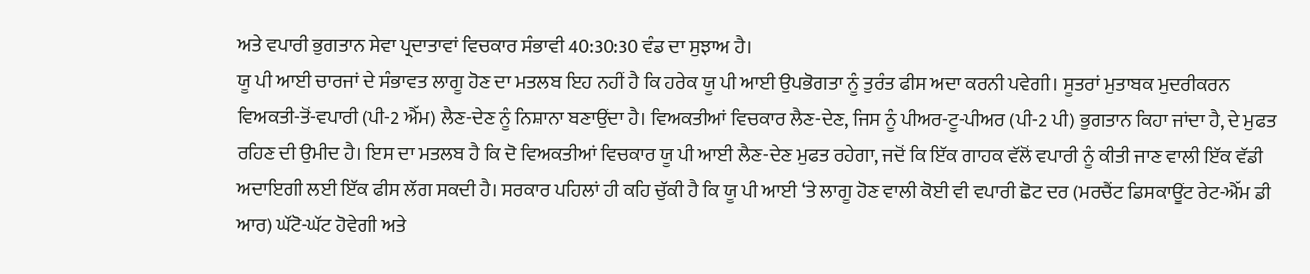ਅਤੇ ਵਪਾਰੀ ਭੁਗਤਾਨ ਸੇਵਾ ਪ੍ਰਦਾਤਾਵਾਂ ਵਿਚਕਾਰ ਸੰਭਾਵੀ 40:30:30 ਵੰਡ ਦਾ ਸੁਝਾਅ ਹੈ।
ਯੂ ਪੀ ਆਈ ਚਾਰਜਾਂ ਦੇ ਸੰਭਾਵਤ ਲਾਗੂ ਹੋਣ ਦਾ ਮਤਲਬ ਇਹ ਨਹੀਂ ਹੈ ਕਿ ਹਰੇਕ ਯੂ ਪੀ ਆਈ ਉਪਭੋਗਤਾ ਨੂੰ ਤੁਰੰਤ ਫੀਸ ਅਦਾ ਕਰਨੀ ਪਵੇਗੀ। ਸੂਤਰਾਂ ਮੁਤਾਬਕ ਮੁਦਰੀਕਰਨ ਵਿਅਕਤੀ-ਤੋਂ-ਵਪਾਰੀ (ਪੀ-2 ਐੱਮ) ਲੈਣ-ਦੇਣ ਨੂੰ ਨਿਸ਼ਾਨਾ ਬਣਾਉਂਦਾ ਹੈ। ਵਿਅਕਤੀਆਂ ਵਿਚਕਾਰ ਲੈਣ-ਦੇਣ, ਜਿਸ ਨੂੰ ਪੀਅਰ-ਟੂ-ਪੀਅਰ (ਪੀ-2 ਪੀ) ਭੁਗਤਾਨ ਕਿਹਾ ਜਾਂਦਾ ਹੈ, ਦੇ ਮੁਫਤ ਰਹਿਣ ਦੀ ਉਮੀਦ ਹੈ। ਇਸ ਦਾ ਮਤਲਬ ਹੈ ਕਿ ਦੋ ਵਿਅਕਤੀਆਂ ਵਿਚਕਾਰ ਯੂ ਪੀ ਆਈ ਲੈਣ-ਦੇਣ ਮੁਫਤ ਰਹੇਗਾ, ਜਦੋਂ ਕਿ ਇੱਕ ਗਾਹਕ ਵੱਲੋਂ ਵਪਾਰੀ ਨੂੰ ਕੀਤੀ ਜਾਣ ਵਾਲੀ ਇੱਕ ਵੱਡੀ ਅਦਾਇਗੀ ਲਈ ਇੱਕ ਫੀਸ ਲੱਗ ਸਕਦੀ ਹੈ। ਸਰਕਾਰ ਪਹਿਲਾਂ ਹੀ ਕਹਿ ਚੁੱਕੀ ਹੈ ਕਿ ਯੂ ਪੀ ਆਈ ‘ਤੇ ਲਾਗੂ ਹੋਣ ਵਾਲੀ ਕੋਈ ਵੀ ਵਪਾਰੀ ਛੋਟ ਦਰ (ਮਰਚੈਂਟ ਡਿਸਕਾਊਂਟ ਰੇਟ-ਐੱਮ ਡੀ ਆਰ) ਘੱਟੋ-ਘੱਟ ਹੋਵੇਗੀ ਅਤੇ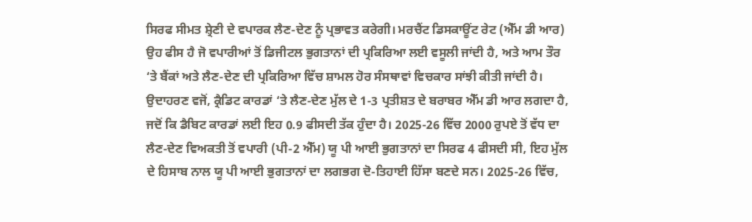ਸਿਰਫ ਸੀਮਤ ਸ਼੍ਰੇਣੀ ਦੇ ਵਪਾਰਕ ਲੈਣ-ਦੇਣ ਨੂੰ ਪ੍ਰਭਾਵਤ ਕਰੇਗੀ। ਮਰਚੈਂਟ ਡਿਸਕਾਊਂਟ ਰੇਟ (ਐੱਮ ਡੀ ਆਰ) ਉਹ ਫੀਸ ਹੈ ਜੋ ਵਪਾਰੀਆਂ ਤੋਂ ਡਿਜੀਟਲ ਭੁਗਤਾਨਾਂ ਦੀ ਪ੍ਰਕਿਰਿਆ ਲਈ ਵਸੂਲੀ ਜਾਂਦੀ ਹੈ, ਅਤੇ ਆਮ ਤੌਰ ‘ਤੇ ਬੈਂਕਾਂ ਅਤੇ ਲੈਣ-ਦੇਣ ਦੀ ਪ੍ਰਕਿਰਿਆ ਵਿੱਚ ਸ਼ਾਮਲ ਹੋਰ ਸੰਸਥਾਵਾਂ ਵਿਚਕਾਰ ਸਾਂਝੀ ਕੀਤੀ ਜਾਂਦੀ ਹੈ। ਉਦਾਹਰਣ ਵਜੋਂ, ਕ੍ਰੈਡਿਟ ਕਾਰਡਾਂ ‘ਤੇ ਲੈਣ-ਦੇਣ ਮੁੱਲ ਦੇ 1-3 ਪ੍ਰਤੀਸ਼ਤ ਦੇ ਬਰਾਬਰ ਐੱਮ ਡੀ ਆਰ ਲਗਦਾ ਹੈ, ਜਦੋਂ ਕਿ ਡੈਬਿਟ ਕਾਰਡਾਂ ਲਈ ਇਹ 0.9 ਫੀਸਦੀ ਤੱਕ ਹੁੰਦਾ ਹੈ। 2025-26 ਵਿੱਚ 2000 ਰੁਪਏ ਤੋਂ ਵੱਧ ਦਾ ਲੈਣ-ਦੇਣ ਵਿਅਕਤੀ ਤੋਂ ਵਪਾਰੀ (ਪੀ-2 ਐੱਮ) ਯੂ ਪੀ ਆਈ ਭੁਗਤਾਨਾਂ ਦਾ ਸਿਰਫ 4 ਫੀਸਦੀ ਸੀ, ਇਹ ਮੁੱਲ ਦੇ ਹਿਸਾਬ ਨਾਲ ਯੂ ਪੀ ਆਈ ਭੁਗਤਾਨਾਂ ਦਾ ਲਗਭਗ ਦੋ-ਤਿਹਾਈ ਹਿੱਸਾ ਬਣਦੇ ਸਨ। 2025-26 ਵਿੱਚ,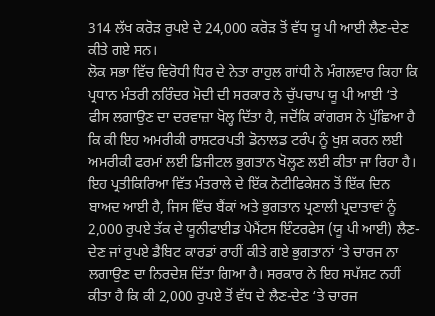314 ਲੱਖ ਕਰੋੜ ਰੁਪਏ ਦੇ 24,000 ਕਰੋੜ ਤੋਂ ਵੱਧ ਯੂ ਪੀ ਆਈ ਲੈਣ-ਦੇਣ ਕੀਤੇ ਗਏ ਸਨ।
ਲੋਕ ਸਭਾ ਵਿੱਚ ਵਿਰੋਧੀ ਧਿਰ ਦੇ ਨੇਤਾ ਰਾਹੁਲ ਗਾਂਧੀ ਨੇ ਮੰਗਲਵਾਰ ਕਿਹਾ ਕਿ ਪ੍ਰਧਾਨ ਮੰਤਰੀ ਨਰਿੰਦਰ ਮੋਦੀ ਦੀ ਸਰਕਾਰ ਨੇ ਚੁੱਪਚਾਪ ਯੂ ਪੀ ਆਈ ‘ਤੇ ਫੀਸ ਲਗਾਉਣ ਦਾ ਦਰਵਾਜ਼ਾ ਖੋਲ੍ਹ ਦਿੱਤਾ ਹੈ, ਜਦੋਂਕਿ ਕਾਂਗਰਸ ਨੇ ਪੁੱਛਿਆ ਹੈ ਕਿ ਕੀ ਇਹ ਅਮਰੀਕੀ ਰਾਸ਼ਟਰਪਤੀ ਡੋਨਾਲਡ ਟਰੰਪ ਨੂੰ ਖੁਸ਼ ਕਰਨ ਲਈ ਅਮਰੀਕੀ ਫਰਮਾਂ ਲਈ ਡਿਜੀਟਲ ਭੁਗਤਾਨ ਖੋਲ੍ਹਣ ਲਈ ਕੀਤਾ ਜਾ ਰਿਹਾ ਹੈ।
ਇਹ ਪ੍ਰਤੀਕਿਰਿਆ ਵਿੱਤ ਮੰਤਰਾਲੇ ਦੇ ਇੱਕ ਨੋਟੀਫਿਕੇਸ਼ਨ ਤੋਂ ਇੱਕ ਦਿਨ ਬਾਅਦ ਆਈ ਹੈ, ਜਿਸ ਵਿੱਚ ਬੈਂਕਾਂ ਅਤੇ ਭੁਗਤਾਨ ਪ੍ਰਣਾਲੀ ਪ੍ਰਦਾਤਾਵਾਂ ਨੂੰ 2,000 ਰੁਪਏ ਤੱਕ ਦੇ ਯੂਨੀਫਾਈਡ ਪੇਮੈਂਟਸ ਇੰਟਰਫੇਸ (ਯੂ ਪੀ ਆਈ) ਲੈਣ-ਦੇਣ ਜਾਂ ਰੁਪਏ ਡੈਬਿਟ ਕਾਰਡਾਂ ਰਾਹੀਂ ਕੀਤੇ ਗਏ ਭੁਗਤਾਨਾਂ ‘ਤੇ ਚਾਰਜ ਨਾ ਲਗਾਉਣ ਦਾ ਨਿਰਦੇਸ਼ ਦਿੱਤਾ ਗਿਆ ਹੈ। ਸਰਕਾਰ ਨੇ ਇਹ ਸਪੱਸ਼ਟ ਨਹੀਂ ਕੀਤਾ ਹੈ ਕਿ ਕੀ 2,000 ਰੁਪਏ ਤੋਂ ਵੱਧ ਦੇ ਲੈਣ-ਦੇਣ ‘ਤੇ ਚਾਰਜ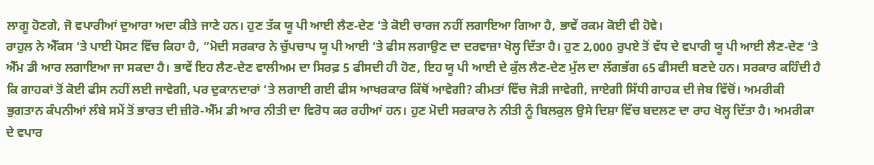ਲਾਗੂ ਹੋਣਗੇ, ਜੋ ਵਪਾਰੀਆਂ ਦੁਆਰਾ ਅਦਾ ਕੀਤੇ ਜਾਣੇ ਹਨ। ਹੁਣ ਤੱਕ ਯੂ ਪੀ ਆਈ ਲੈਣ-ਦੇਣ ‘ਤੇ ਕੋਈ ਚਾਰਜ ਨਹੀਂ ਲਗਾਇਆ ਗਿਆ ਹੈ, ਭਾਵੇਂ ਰਕਮ ਕੋਈ ਵੀ ਹੋਵੇ।
ਰਾਹੁਲ ਨੇ ਐੱਕਸ ‘ਤੇ ਪਾਈ ਪੋਸਟ ਵਿੱਚ ਕਿਹਾ ਹੈ, ”ਮੋਦੀ ਸਰਕਾਰ ਨੇ ਚੁੱਪਚਾਪ ਯੂ ਪੀ ਆਈ ‘ਤੇ ਫੀਸ ਲਗਾਉਣ ਦਾ ਦਰਵਾਜ਼ਾ ਖੋਲ੍ਹ ਦਿੱਤਾ ਹੈ। ਹੁਣ 2,000 ਰੁਪਏ ਤੋਂ ਵੱਧ ਦੇ ਵਪਾਰੀ ਯੂ ਪੀ ਆਈ ਲੈਣ-ਦੇਣ ‘ਤੇ ਐੱਮ ਡੀ ਆਰ ਲਗਾਇਆ ਜਾ ਸਕਦਾ ਹੈ। ਭਾਵੇਂ ਇਹ ਲੈਣ-ਦੇਣ ਵਾਲੀਅਮ ਦਾ ਸਿਰਫ਼ 5 ਫੀਸਦੀ ਹੀ ਹੋਣ, ਇਹ ਯੂ ਪੀ ਆਈ ਦੇ ਕੁੱਲ ਲੈਣ-ਦੇਣ ਮੁੱਲ ਦਾ ਲੱਗਭੱਗ 65 ਫੀਸਦੀ ਬਣਦੇ ਹਨ। ਸਰਕਾਰ ਕਹਿੰਦੀ ਹੈ ਕਿ ਗਾਹਕਾਂ ਤੋਂ ਕੋਈ ਫੀਸ ਨਹੀਂ ਲਈ ਜਾਵੇਗੀ, ਪਰ ਦੁਕਾਨਦਾਰਾਂ ‘ਤੇ ਲਗਾਈ ਗਈ ਫੀਸ ਆਖਰਕਾਰ ਕਿੱਥੋਂ ਆਵੇਗੀ? ਕੀਮਤਾਂ ਵਿੱਚ ਜੋੜੀ ਜਾਵੇਗੀ, ਜਾਏਗੀ ਸਿੱਧੀ ਗਾਹਕ ਦੀ ਜੇਬ ਵਿੱਚੋਂ। ਅਮਰੀਕੀ ਭੁਗਤਾਨ ਕੰਪਨੀਆਂ ਲੰਬੇ ਸਮੇਂ ਤੋਂ ਭਾਰਤ ਦੀ ਜ਼ੀਰੋ-ਐੱਮ ਡੀ ਆਰ ਨੀਤੀ ਦਾ ਵਿਰੋਧ ਕਰ ਰਹੀਆਂ ਹਨ। ਹੁਣ ਮੋਦੀ ਸਰਕਾਰ ਨੇ ਨੀਤੀ ਨੂੰ ਬਿਲਕੁਲ ਉਸੇ ਦਿਸ਼ਾ ਵਿੱਚ ਬਦਲਣ ਦਾ ਰਾਹ ਖੋਲ੍ਹ ਦਿੱਤਾ ਹੈ। ਅਮਰੀਕਾ ਦੇ ਵਪਾਰ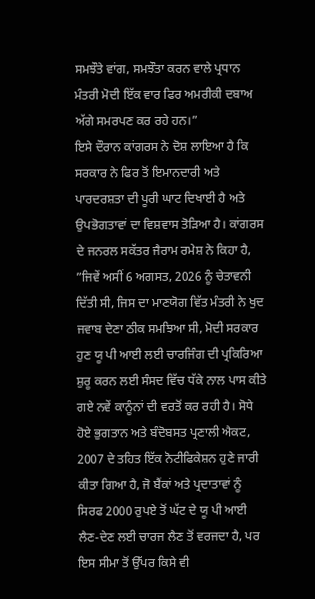ਸਮਝੌਤੇ ਵਾਂਗ, ਸਮਝੌਤਾ ਕਰਨ ਵਾਲੇ ਪ੍ਰਧਾਨ ਮੰਤਰੀ ਮੋਦੀ ਇੱਕ ਵਾਰ ਫਿਰ ਅਮਰੀਕੀ ਦਬਾਅ ਅੱਗੇ ਸਮਰਪਣ ਕਰ ਰਹੇ ਹਨ।”
ਇਸੇ ਦੌਰਾਨ ਕਾਂਗਰਸ ਨੇ ਦੋਸ਼ ਲਾਇਆ ਹੈ ਕਿ ਸਰਕਾਰ ਨੇ ਫਿਰ ਤੋਂ ਇਮਾਨਦਾਰੀ ਅਤੇ ਪਾਰਦਰਸ਼ਤਾ ਦੀ ਪੂਰੀ ਘਾਟ ਦਿਖਾਈ ਹੈ ਅਤੇ ਉਪਭੋਗਤਾਵਾਂ ਦਾ ਵਿਸ਼ਵਾਸ ਤੋੜਿਆ ਹੈ। ਕਾਂਗਰਸ ਦੇ ਜਨਰਲ ਸਕੱਤਰ ਜੈਰਾਮ ਰਮੇਸ਼ ਨੇ ਕਿਹਾ ਹੈ, ”ਜਿਵੇਂ ਅਸੀਂ 6 ਅਗਸਤ, 2026 ਨੂੰ ਚੇਤਾਵਨੀ ਦਿੱਤੀ ਸੀ, ਜਿਸ ਦਾ ਮਾਣਯੋਗ ਵਿੱਤ ਮੰਤਰੀ ਨੇ ਖੁਦ ਜਵਾਬ ਦੇਣਾ ਠੀਕ ਸਮਝਿਆ ਸੀ, ਮੋਦੀ ਸਰਕਾਰ ਹੁਣ ਯੂ ਪੀ ਆਈ ਲਈ ਚਾਰਜਿੰਗ ਦੀ ਪ੍ਰਕਿਰਿਆ ਸ਼ੁਰੂ ਕਰਨ ਲਈ ਸੰਸਦ ਵਿੱਚ ਧੱਕੇ ਨਾਲ ਪਾਸ ਕੀਤੇ ਗਏ ਨਵੇਂ ਕਾਨੂੰਨਾਂ ਦੀ ਵਰਤੋਂ ਕਰ ਰਹੀ ਹੈ। ਸੋਧੇ ਹੋਏ ਭੁਗਤਾਨ ਅਤੇ ਬੰਦੋਬਸਤ ਪ੍ਰਣਾਲੀ ਐਕਟ, 2007 ਦੇ ਤਹਿਤ ਇੱਕ ਨੋਟੀਫਿਕੇਸ਼ਨ ਹੁਣੇ ਜਾਰੀ ਕੀਤਾ ਗਿਆ ਹੈ, ਜੋ ਬੈਂਕਾਂ ਅਤੇ ਪ੍ਰਦਾਤਾਵਾਂ ਨੂੰ ਸਿਰਫ 2000 ਰੁਪਏ ਤੋਂ ਘੱਟ ਦੇ ਯੂ ਪੀ ਆਈ ਲੈਣ-ਦੇਣ ਲਈ ਚਾਰਜ ਲੈਣ ਤੋਂ ਵਰਜਦਾ ਹੈ, ਪਰ ਇਸ ਸੀਮਾ ਤੋਂ ਉੱਪਰ ਕਿਸੇ ਵੀ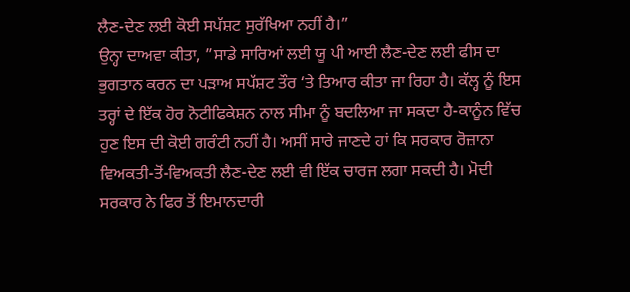ਲੈਣ-ਦੇਣ ਲਈ ਕੋਈ ਸਪੱਸ਼ਟ ਸੁਰੱਖਿਆ ਨਹੀਂ ਹੈ।”
ਉਨ੍ਹਾ ਦਾਅਵਾ ਕੀਤਾ, ”ਸਾਡੇ ਸਾਰਿਆਂ ਲਈ ਯੂ ਪੀ ਆਈ ਲੈਣ-ਦੇਣ ਲਈ ਫੀਸ ਦਾ ਭੁਗਤਾਨ ਕਰਨ ਦਾ ਪੜਾਅ ਸਪੱਸ਼ਟ ਤੌਰ ‘ਤੇ ਤਿਆਰ ਕੀਤਾ ਜਾ ਰਿਹਾ ਹੈ। ਕੱਲ੍ਹ ਨੂੰ ਇਸ ਤਰ੍ਹਾਂ ਦੇ ਇੱਕ ਹੋਰ ਨੋਟੀਫਿਕੇਸ਼ਨ ਨਾਲ ਸੀਮਾ ਨੂੰ ਬਦਲਿਆ ਜਾ ਸਕਦਾ ਹੈ-ਕਾਨੂੰਨ ਵਿੱਚ ਹੁਣ ਇਸ ਦੀ ਕੋਈ ਗਰੰਟੀ ਨਹੀਂ ਹੈ। ਅਸੀਂ ਸਾਰੇ ਜਾਣਦੇ ਹਾਂ ਕਿ ਸਰਕਾਰ ਰੋਜ਼ਾਨਾ ਵਿਅਕਤੀ-ਤੋਂ-ਵਿਅਕਤੀ ਲੈਣ-ਦੇਣ ਲਈ ਵੀ ਇੱਕ ਚਾਰਜ ਲਗਾ ਸਕਦੀ ਹੈ। ਮੋਦੀ ਸਰਕਾਰ ਨੇ ਫਿਰ ਤੋਂ ਇਮਾਨਦਾਰੀ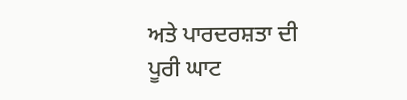ਅਤੇ ਪਾਰਦਰਸ਼ਤਾ ਦੀ ਪੂਰੀ ਘਾਟ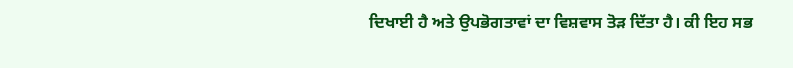ਦਿਖਾਈ ਹੈ ਅਤੇ ਉਪਭੋਗਤਾਵਾਂ ਦਾ ਵਿਸ਼ਵਾਸ ਤੋੜ ਦਿੱਤਾ ਹੈ। ਕੀ ਇਹ ਸਭ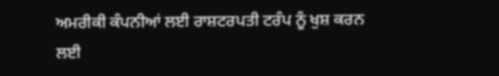ਅਮਰੀਕੀ ਕੰਪਨੀਆਂ ਲਈ ਰਾਸ਼ਟਰਪਤੀ ਟਰੰਪ ਨੂੰ ਖੁਸ਼ ਕਰਨ ਲਈ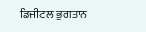ਡਿਜੀਟਲ ਭੁਗਤਾਨ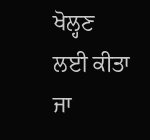ਖੋਲ੍ਹਣ ਲਈ ਕੀਤਾ ਜਾ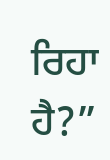ਰਿਹਾ ਹੈ?”